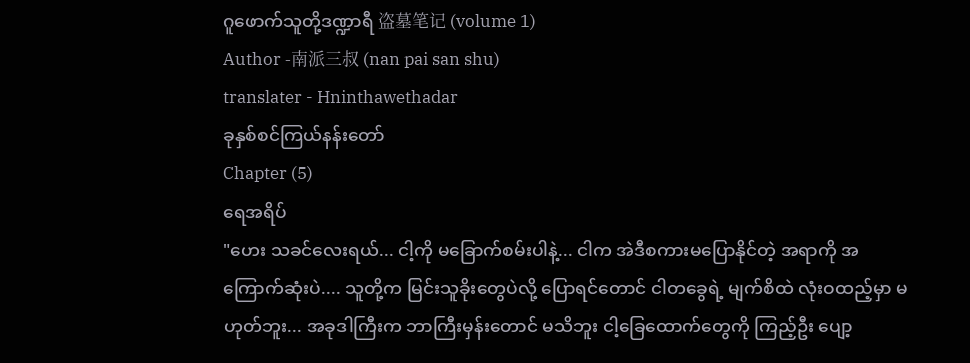ဂူဖောက်သူတို့ဒဏ္ဍာရီ 盗墓笔记 (volume 1)
Author -南派三叔 (nan pai san shu)
translater - Hninthawethadar
ခုနှစ်စင်ကြယ်နန်းတော်
Chapter (5)
ရေအရိပ်
"ဟေး သခင်လေးရယ်... ငါ့ကို မခြောက်စမ်းပါနဲ့... ငါက အဲဒီစကားမပြောနိုင်တဲ့ အရာကို အကြောက်ဆုံးပဲ.... သူတို့က မြင်းသူခိုးတွေပဲလို့ ပြောရင်တောင် ငါတခွေရဲ့ မျက်စိထဲ လုံးဝထည့်မှာ မဟုတ်ဘူး... အခုဒါကြီးက ဘာကြီးမှန်းတောင် မသိဘူး ငါ့ခြေထောက်တွေကို ကြည့်ဦး ပျော့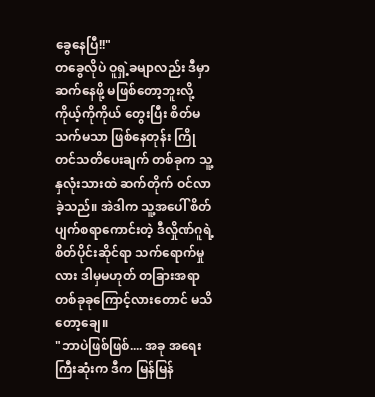ခွေနေပြီ!!"
တခွေလိုပဲ ဝူရှဲ့ခမျာလည်း ဒီမှာဆက်နေဖို့ မဖြစ်တော့ဘူးလို့ ကိုယ့်ကိုကိုယ် တွေးပြီး စိတ်မသက်မသာ ဖြစ်နေတုန်း ကြိုတင်သတိပေးချက် တစ်ခုက သူ့နှလုံးသားထဲ ဆက်တိုက် ဝင်လာခဲ့သည်။ အဲဒါက သူ့အပေါ် စိတ်ပျက်စရာကောင်းတဲ့ ဒီလှိုဏ်ဂူရဲ့ စိတ်ပိုင်းဆိုင်ရာ သက်ရောက်မှုလား ဒါမှမဟုတ် တခြားအရာ တစ်ခုခုကြောင့်လားတောင် မသိတော့ချေ။
"ဘာပဲဖြစ်ဖြစ်.... အခု အရေးကြီးဆုံးက ဒီက မြန်မြန်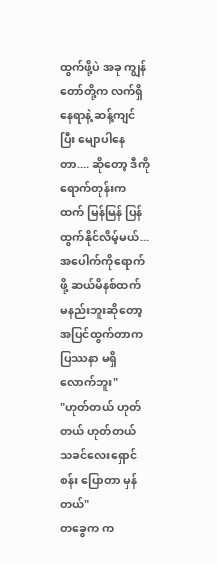ထွက်ဖို့ပဲ အခု ကျွန်တော်တို့က လက်ရှိနေရာနဲ့ ဆန့်ကျင်ပြီး မျောပါနေတာ.... ဆိုတော့ ဒီကိုရောက်တုန်းကထက် မြန်မြန် ပြန်ထွက်နိုင်လိမ့်မယ်... အပေါက်ကိုရောက်ဖို့ ဆယ်မိနစ်ထက် မနည်းဘူးဆိုတော့ အပြင်ထွက်တာက ပြဿနာ မရှိလောက်ဘူး"
"ဟုတ်တယ် ဟုတ်တယ် ဟုတ်တယ် သခင်လေးရှောင်စန်း ပြောတာ မှန်တယ်"
တခွေက က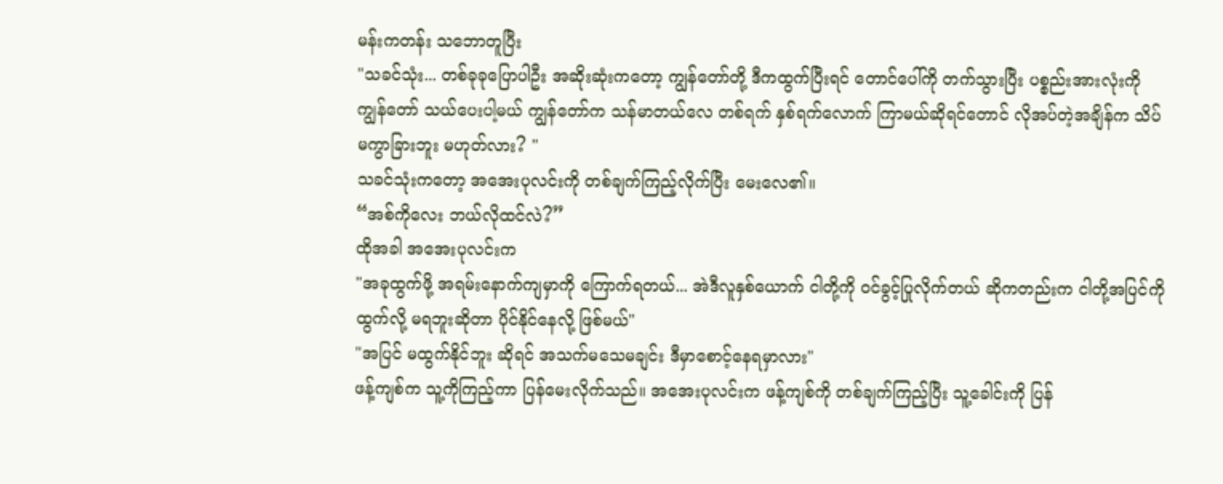မန်းကတန်း သဘောတူပြီး
"သခင်သုံး... တစ်ခုခုပြောပါဦး အဆိုးဆုံးကတော့ ကျွန်တော်တို့ ဒီကထွက်ပြီးရင် တောင်ပေါ်ကို တက်သွားပြီး ပစ္စည်းအားလုံးကို ကျွန်တော် သယ်ပေးပါ့မယ် ကျွန်တော်က သန်မာတယ်လေ တစ်ရက် နှစ်ရက်လောက် ကြာမယ်ဆိုရင်တောင် လိုအပ်တဲ့အချိန်က သိပ်မကွာခြားဘူး မဟုတ်လား? "
သခင်သုံးကတော့ အအေးပုလင်းကို တစ်ချက်ကြည့်လိုက်ပြီး မေးလေ၏။
“အစ်ကိုလေး ဘယ်လိုထင်လဲ?”
ထိုအခါ အအေးပုလင်းက
"အခုထွက်ဖို့ အရမ်းနောက်ကျမှာကို ကြောက်ရတယ်... အဲဒီလူနှစ်ယောက် ငါတို့ကို ဝင်ခွင့်ပြုလိုက်တယ် ဆိုကတည်းက ငါတို့အပြင်ကို ထွက်လို့ မရဘူးဆိုတာ ပိုင်နိုင်နေလို့ ဖြစ်မယ်"
"အပြင် မထွက်နိုင်ဘူး ဆိုရင် အသက်မသေမချင်း ဒီမှာစောင့်နေရမှာလား"
ဖန့်ကျစ်က သူ့ကိုကြည့်ကာ ပြန်မေးလိုက်သည်။ အအေးပုလင်းက ဖန့်ကျစ်ကို တစ်ချက်ကြည့်ပြီး သူ့ခေါင်းကို ပြန်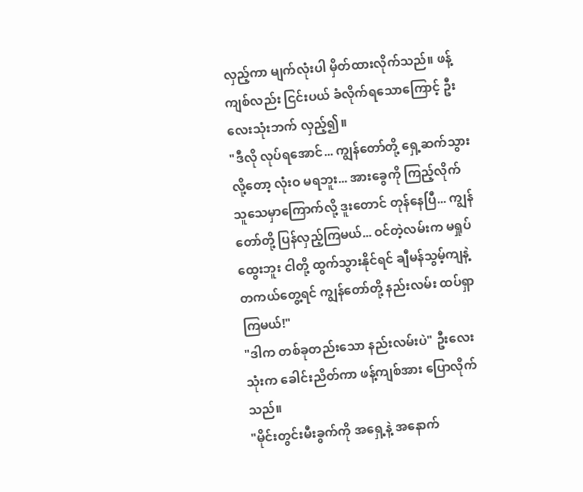လှည့်ကာ မျက်လုံးပါ မှိတ်ထားလိုက်သည်။ ဖန့်ကျစ်လည်း ငြင်းပယ် ခံလိုက်ရသောကြောင့် ဦးလေးသုံးဘက် လှည့်၍။
"ဒီလို လုပ်ရအောင်... ကျွန်တော်တို့ ရှေ့ဆက်သွားလို့တော့ လုံးဝ မရဘူး... အားခွေကို ကြည့်လိုက် သူသေမှာကြောက်လို့ ဒူးတောင် တုန်နေပြီ... ကျွန်တော်တို့ ပြန်လှည့်ကြမယ်... ဝင်တဲ့လမ်းက မရှုပ်ထွေးဘူး ငါတို့ ထွက်သွားနိုင်ရင် ချီမန်သွမ့်ကျနဲ့ တကယ်တွေ့ရင် ကျွန်တော်တို့ နည်းလမ်း ထပ်ရှာကြမယ်!"
"ဒါက တစ်ခုတည်းသော နည်းလမ်းပဲ" ဦးလေးသုံးက ခေါင်းညိတ်ကာ ဖန့်ကျစ်အား ပြောလိုက်သည်။
"မိုင်းတွင်းမီးခွက်ကို အရှေ့နဲ့ အနောက်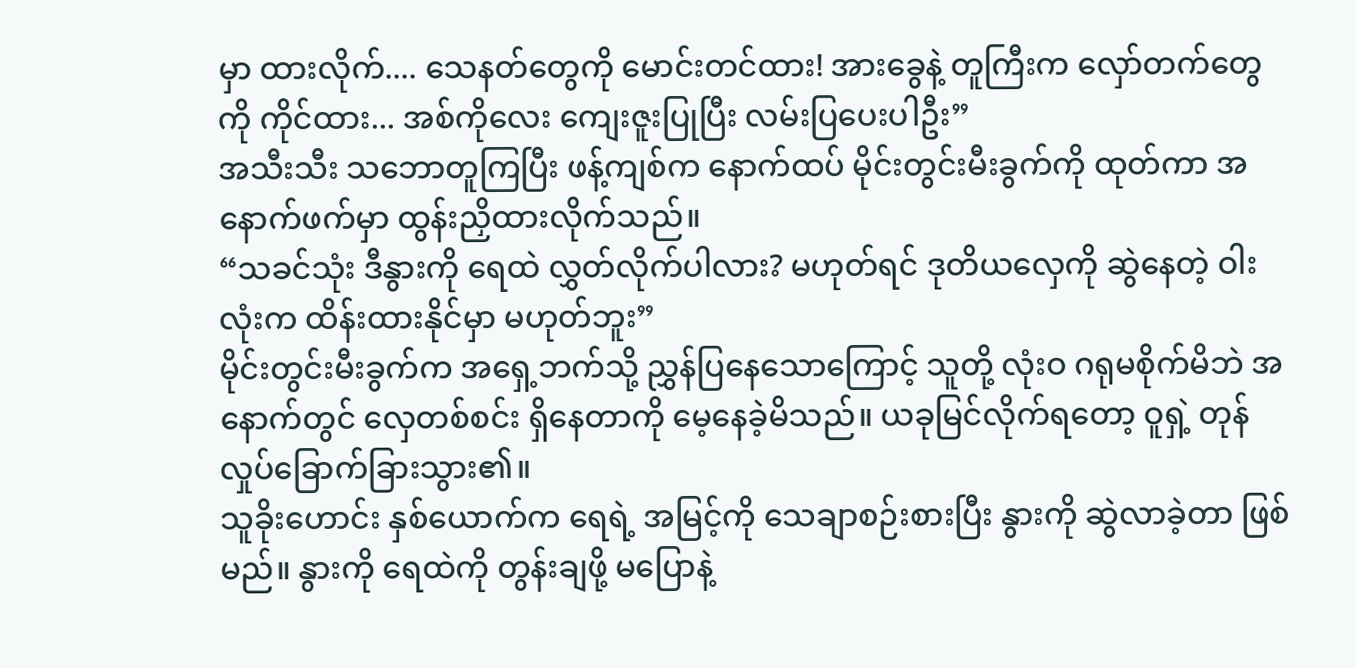မှာ ထားလိုက်.... သေနတ်တွေကို မောင်းတင်ထား! အားခွေနဲ့ တူကြီးက လှော်တက်တွေကို ကိုင်ထား... အစ်ကိုလေး ကျေးဇူးပြုပြီး လမ်းပြပေးပါဦး”
အသီးသီး သဘောတူကြပြီး ဖန့်ကျစ်က နောက်ထပ် မိုင်းတွင်းမီးခွက်ကို ထုတ်ကာ အနောက်ဖက်မှာ ထွန်းညှိထားလိုက်သည်။
“သခင်သုံး ဒီနွားကို ရေထဲ လွှတ်လိုက်ပါလား? မဟုတ်ရင် ဒုတိယလှေကို ဆွဲနေတဲ့ ဝါးလုံးက ထိန်းထားနိုင်မှာ မဟုတ်ဘူး”
မိုင်းတွင်းမီးခွက်က အရှေ့ဘက်သို့ ညွှန်ပြနေသောကြောင့် သူတို့ လုံးဝ ဂရုမစိုက်မိဘဲ အနောက်တွင် လှေတစ်စင်း ရှိနေတာကို မေ့နေခဲ့မိသည်။ ယခုမြင်လိုက်ရတော့ ဝူရှဲ့ တုန်လှုပ်ခြောက်ခြားသွား၏။
သူခိုးဟောင်း နှစ်ယောက်က ရေရဲ့ အမြင့်ကို သေချာစဉ်းစားပြီး နွားကို ဆွဲလာခဲ့တာ ဖြစ်မည်။ နွားကို ရေထဲကို တွန်းချဖို့ မပြောနဲ့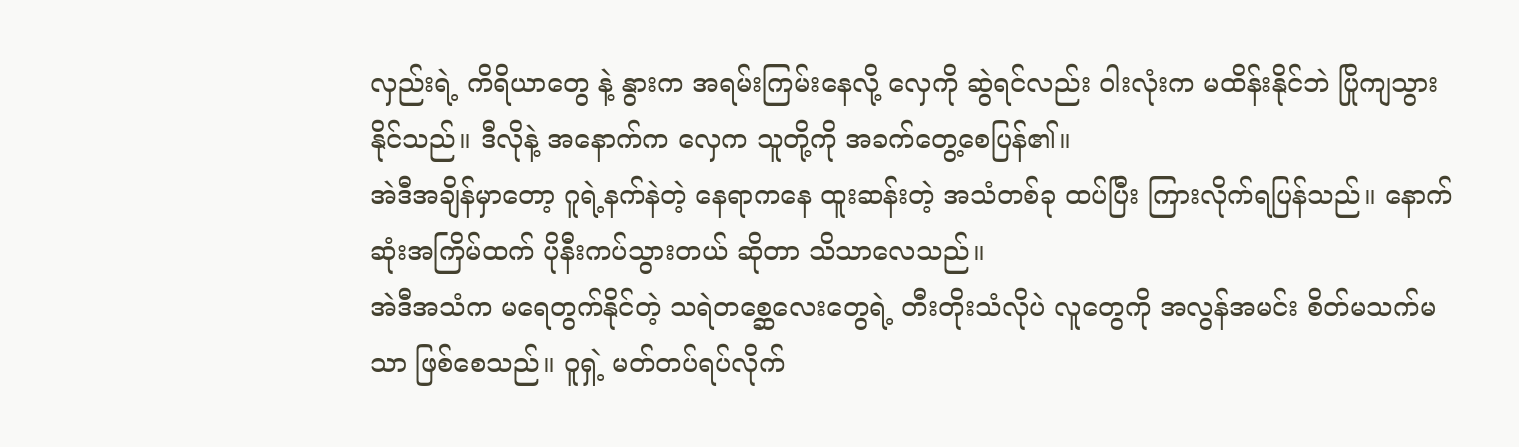လှည်းရဲ့ ကိရိယာတွေ နဲ့ နွားက အရမ်းကြမ်းနေလို့ လှေကို ဆွဲရင်လည်း ဝါးလုံးက မထိန်းနိုင်ဘဲ ပြိုကျသွားနိုင်သည်။ ဒီလိုနဲ့ အနောက်က လှေက သူတို့ကို အခက်တွေ့စေပြန်၏။
အဲဒီအချိန်မှာတော့ ဂူရဲ့နက်နဲတဲ့ နေရာကနေ ထူးဆန်းတဲ့ အသံတစ်ခု ထပ်ပြီး ကြားလိုက်ရပြန်သည်။ နောက်ဆုံးအကြိမ်ထက် ပိုနီးကပ်သွားတယ် ဆိုတာ သိသာလေသည်။
အဲဒီအသံက မရေတွက်နိုင်တဲ့ သရဲတစ္ဆေလေးတွေရဲ့ တီးတိုးသံလိုပဲ လူတွေကို အလွန်အမင်း စိတ်မသက်မသာ ဖြစ်စေသည်။ ဝူရှဲ့ မတ်တပ်ရပ်လိုက်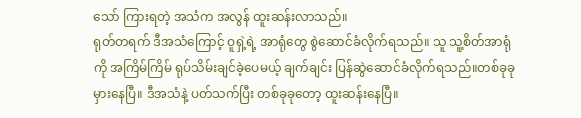သော် ကြားရတဲ့ အသံက အလွန် ထူးဆန်းလာသည်။
ရုတ်တရက် ဒီအသံကြောင့် ဝူရှဲ့ရဲ့ အာရုံတွေ စွဲဆောင်ခံလိုက်ရသည်။ သူ သူ့စိတ်အာရုံကို အကြိမ်ကြိမ် ရုပ်သိမ်းချင်ခဲ့ပေမယ့် ချက်ချင်း ပြန်ဆွဲဆောင်ခံလိုက်ရသည်။တစ်ခုခု မှားနေပြီ။ ဒီအသံနဲ့ ပတ်သက်ပြီး တစ်ခုခုတော့ ထူးဆန်းနေပြီ။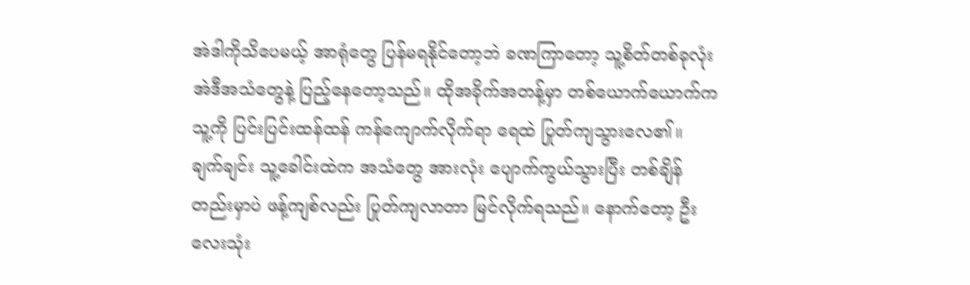အဲဒါကိုသိပေမယ့် အာရုံတွေ ပြန်မရနိုင်တော့ဘဲ ခဏကြာတော့ သူ့စိတ်တစ်ခုလုံး အဲဒီအသံတွေနဲ့ ပြည့်နေတော့သည်။ ထိုအခိုက်အတန့်မှာ တစ်ယောက်ယောက်က သူ့ကို ပြင်းပြင်းထန်ထန် ကန်ကျောက်လိုက်ရာ ရေထဲ ပြုတ်ကျသွားလေ၏။
ချက်ချင်း သူ့ခေါင်းထဲက အသံတွေ အားလုံး ပျောက်ကွယ်သွားပြီး တစ်ချိန်တည်းမှာပဲ ဖန့်ကျစ်လည်း ပြုတ်ကျလာတာ မြင်လိုက်ရသည်။ နောက်တော့ ဦးလေးသုံး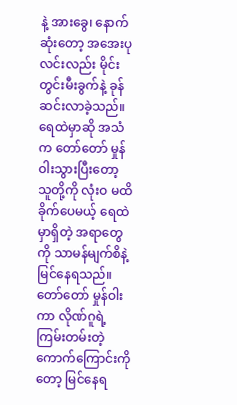နဲ့ အားခွေ၊ နောက်ဆုံးတော့ အအေးပုလင်းလည်း မိုင်းတွင်းမီးခွက်နဲ့ ခုန်ဆင်းလာခဲ့သည်။
ရေထဲမှာဆို အသံက တော်တော် မှုန်ဝါးသွားပြီးတော့ သူတို့ကို လုံးဝ မထိခိုက်ပေမယ့် ရေထဲမှာရှိတဲ့ အရာတွေကို သာမန်မျက်စိနဲ့ မြင်နေရသည်။ တော်တော် မှုန်ဝါးကာ လိုဏ်ဂူရဲ့ ကြမ်းတမ်းတဲ့ ကောက်ကြောင်းကိုတော့ မြင်နေရ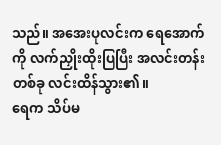သည်။ အအေးပုလင်းက ရေအောက်ကို လက်ညှိုးထိုးပြပြီး အလင်းတန်းတစ်ခု လင်းထိန်သွား၏။
ရေက သိပ်မ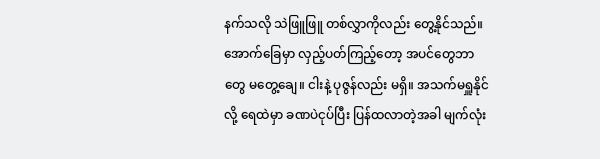နက်သလို သဲဖြူဖြူ တစ်လွှာကိုလည်း တွေ့နိုင်သည်။ အောက်ခြေမှာ လှည့်ပတ်ကြည့်တော့ အပင်တွေဘာတွေ မတွေ့ချေ။ ငါးနဲ့ ပုဇွန်လည်း မရှိ။ အသက်မရှူနိုင်လို့ ရေထဲမှာ ခဏပဲငုပ်ပြီး ပြန်ထလာတဲ့အခါ မျက်လုံး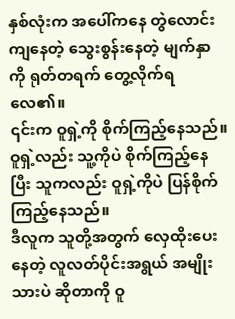နှစ်လုံးက အပေါ်ကနေ တွဲလောင်းကျနေတဲ့ သွေးစွန်းနေတဲ့ မျက်နှာကို ရုတ်တရက် တွေ့လိုက်ရလေ၏။
၎င်းက ဝူရှဲ့ကို စိုက်ကြည့်နေသည်။ ဝူရှဲ့လည်း သူ့ကိုပဲ စိုက်ကြည့်နေပြီး သူကလည်း ဝူရှဲ့ကိုပဲ ပြန်စိုက်ကြည့်နေသည်။
ဒီလူက သူတို့အတွက် လှေထိုးပေးနေတဲ့ လူလတ်ပိုင်းအရွယ် အမျိုးသားပဲ ဆိုတာကို ဝူ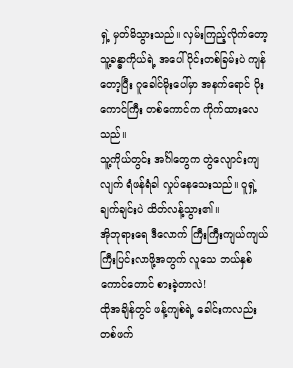ရှဲ့ မှတ်မိသွားသည်။ လှမ်းကြည့်လိုက်တော့ သူ့ခန္ဓာကိုယ်ရဲ့ အပေါ်ပိုင်းတစ်ခြမ်းပဲ ကျန်တော့ပြီး ဂူခေါင်မိုးပေါ်မှာ အနက်ရောင် ပိုးကောင်ကြီး တစ်ကောင်က ကိုက်ထားလေသည်။
သူ့ကိုယ်တွင်း အင်္ဂါတွေက တွဲလျောင်းကျလျက် ရံဖန်ရံခါ လှုပ်နေသေးသည်။ ဝူရှဲ့ ချက်ချင်းပဲ ထိတ်လန့်သွား၏။
အိုဘုရားရေ ဒီလောက် ကြီးကြီးကျယ်ကျယ် ကြီးပြင်းလာဖို့အတွက် လူသေ ဘယ်နှစ်ကောင်တောင် စားခဲ့တာလဲ!
ထိုအချိန်တွင် ဖန့်ကျစ်ရဲ့ ခေါင်းကလည်း တစ်ဖက်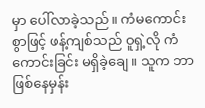မှာ ပေါ်လာခဲ့သည်။ ကံမကောင်းစွာဖြင့် ဖန့်ကျစ်သည် ဝူရှဲ့လို ကံကောင်းခြင်း မရှိခဲ့ချေ။ သူက ဘာဖြစ်နေမှန်း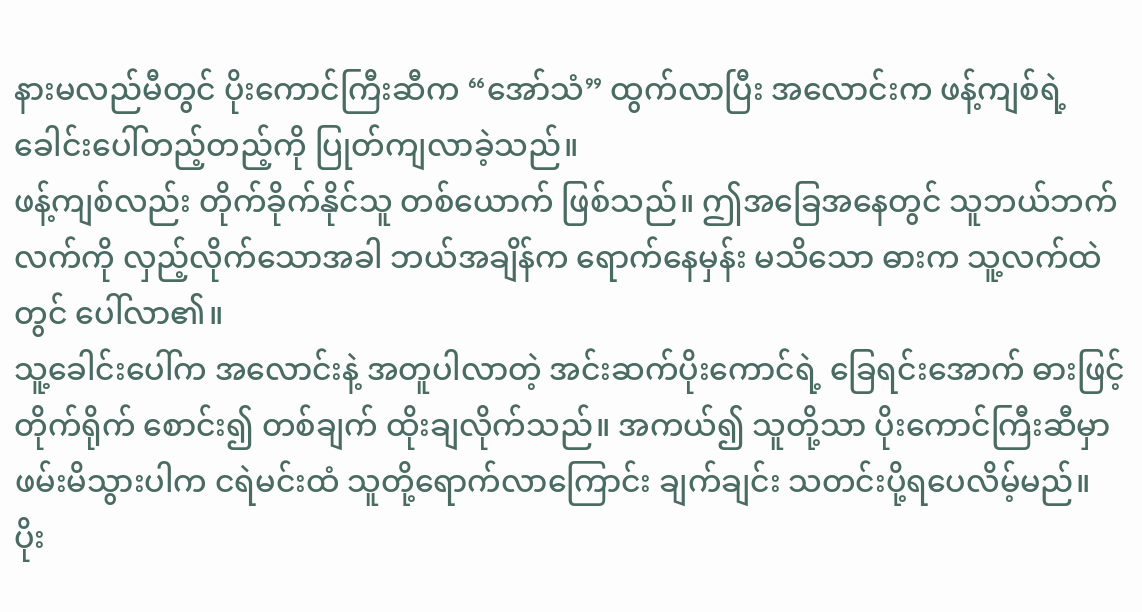နားမလည်မီတွင် ပိုးကောင်ကြီးဆီက “အော်သံ” ထွက်လာပြီး အလောင်းက ဖန့်ကျစ်ရဲ့ ခေါင်းပေါ်တည့်တည့်ကို ပြုတ်ကျလာခဲ့သည်။
ဖန့်ကျစ်လည်း တိုက်ခိုက်နိုင်သူ တစ်ယောက် ဖြစ်သည်။ ဤအခြေအနေတွင် သူဘယ်ဘက်လက်ကို လှည့်လိုက်သောအခါ ဘယ်အချိန်က ရောက်နေမှန်း မသိသော ဓားက သူ့လက်ထဲတွင် ပေါ်လာ၏။
သူ့ခေါင်းပေါ်က အလောင်းနဲ့ အတူပါလာတဲ့ အင်းဆက်ပိုးကောင်ရဲ့ ခြေရင်းအောက် ဓားဖြင့် တိုက်ရိုက် စောင်း၍ တစ်ချက် ထိုးချလိုက်သည်။ အကယ်၍ သူတို့သာ ပိုးကောင်ကြီးဆီမှာ ဖမ်းမိသွားပါက ငရဲမင်းထံ သူတို့ရောက်လာကြောင်း ချက်ချင်း သတင်းပို့ရပေလိမ့်မည်။
ပိုး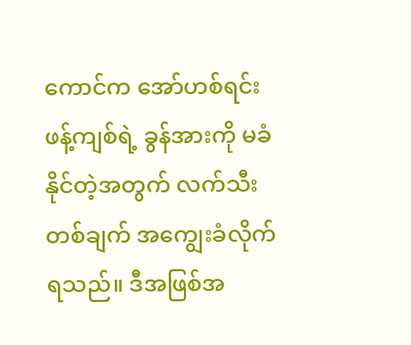ကောင်က အော်ဟစ်ရင်း ဖန့်ကျစ်ရဲ့ ခွန်အားကို မခံနိုင်တဲ့အတွက် လက်သီးတစ်ချက် အကျွေးခံလိုက်ရသည်။ ဒီအဖြစ်အ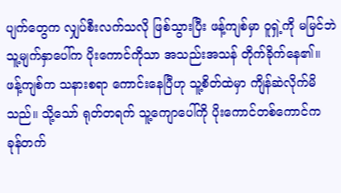ပျက်တွေက လျှပ်စီးလက်သလို ဖြစ်သွားပြီး ဖန့်ကျစ်မှာ ဝူရှဲ့ကို မမြင်ဘဲ သူ့မျက်နှာပေါ်က ပိုးကောင်ကိုသာ အသည်းအသန် တိုက်ခိုက်နေ၏။
ဖန့်ကျစ်က သနားစရာ ကောင်းနေပြီဟု သူ့စိတ်ထဲမှာ ကျိန်ဆဲလိုက်မိသည်။ သို့သော် ရုတ်တရက် သူ့ကျောပေါ်ကို ပိုးကောင်တစ်ကောင်က ခုန်တက်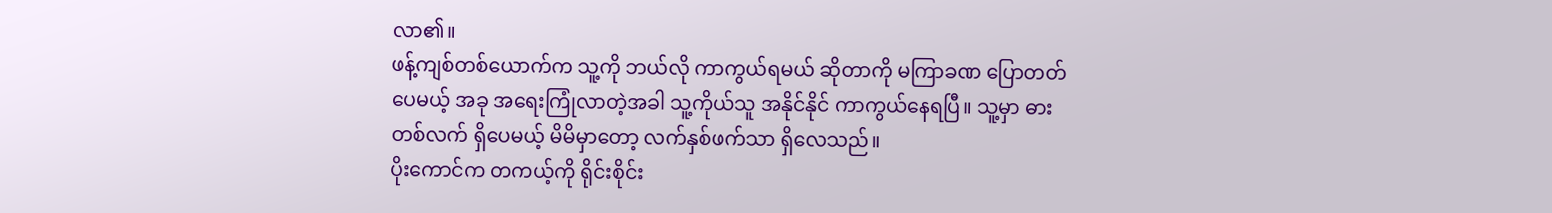လာ၏။
ဖန့်ကျစ်တစ်ယောက်က သူ့ကို ဘယ်လို ကာကွယ်ရမယ် ဆိုတာကို မကြာခဏ ပြောတတ်ပေမယ့် အခု အရေးကြုံလာတဲ့အခါ သူ့ကိုယ်သူ အနိုင်နိုင် ကာကွယ်နေရပြီ။ သူ့မှာ ဓားတစ်လက် ရှိပေမယ့် မိမိမှာတော့ လက်နှစ်ဖက်သာ ရှိလေသည်။
ပိုးကောင်က တကယ့်ကို ရိုင်းစိုင်း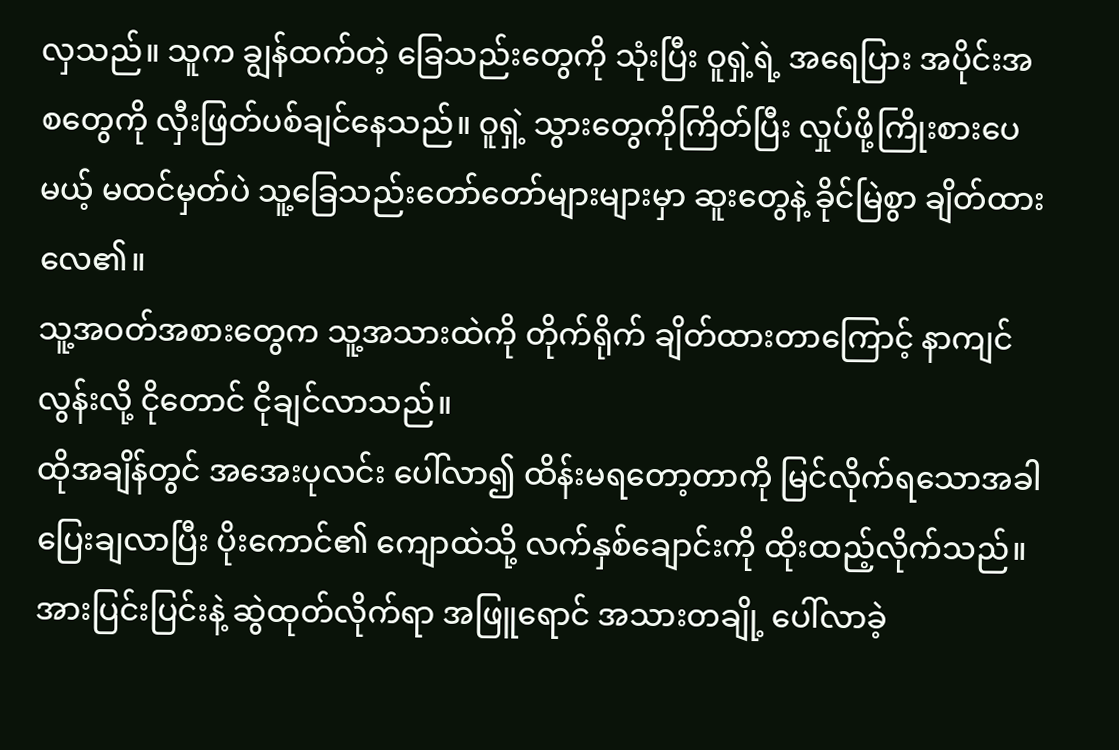လှသည်။ သူက ချွန်ထက်တဲ့ ခြေသည်းတွေကို သုံးပြီး ဝူရှဲ့ရဲ့ အရေပြား အပိုင်းအစတွေကို လှီးဖြတ်ပစ်ချင်နေသည်။ ဝူရှဲ့ သွားတွေကိုကြိတ်ပြီး လှုပ်ဖို့ကြိုးစားပေမယ့် မထင်မှတ်ပဲ သူ့ခြေသည်းတော်တော်များများမှာ ဆူးတွေနဲ့ ခိုင်မြဲစွာ ချိတ်ထားလေ၏။
သူ့အဝတ်အစားတွေက သူ့အသားထဲကို တိုက်ရိုက် ချိတ်ထားတာကြောင့် နာကျင်လွန်းလို့ ငိုတောင် ငိုချင်လာသည်။
ထိုအချိန်တွင် အအေးပုလင်း ပေါ်လာ၍ ထိန်းမရတော့တာကို မြင်လိုက်ရသောအခါ ပြေးချလာပြီး ပိုးကောင်၏ ကျောထဲသို့ လက်နှစ်ချောင်းကို ထိုးထည့်လိုက်သည်။ အားပြင်းပြင်းနဲ့ ဆွဲထုတ်လိုက်ရာ အဖြူရောင် အသားတချို့ ပေါ်လာခဲ့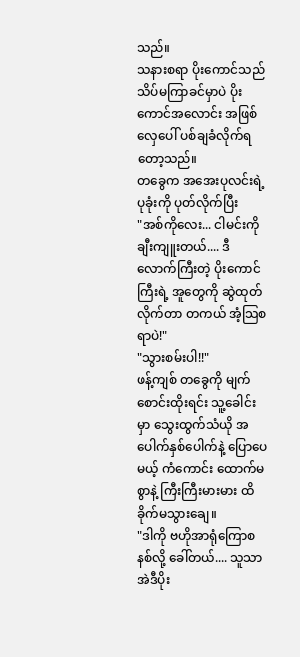သည်။
သနားစရာ ပိုးကောင်သည် သိပ်မကြာခင်မှာပဲ ပိုးကောင်အလောင်း အဖြစ် လှေပေါ် ပစ်ချခံလိုက်ရတော့သည်။
တခွေက အအေးပုလင်းရဲ့ ပုခုံးကို ပုတ်လိုက်ပြီး
"အစ်ကိုလေး... ငါမင်းကို ချီးကျူးတယ်.... ဒီလောက်ကြီးတဲ့ ပိုးကောင်ကြီးရဲ့ အူတွေကို ဆွဲထုတ်လိုက်တာ တကယ် အံ့သြစရာပဲ!"
"သွားစမ်းပါ!!"
ဖန့်ကျစ် တခွေကို မျက်စောင်းထိုးရင်း သူ့ခေါင်းမှာ သွေးထွက်သံယို အပေါက်နှစ်ပေါက်နဲ့ ပြောပေမယ့် ကံကောင်း ထောက်မစွာနဲ့ ကြီးကြီးမားမား ထိခိုက်မသွားချေ။
"ဒါကို ဗဟိုအာရုံကြောစနစ်လို့ ခေါ်တယ်.... သူသာ အဲဒီပိုး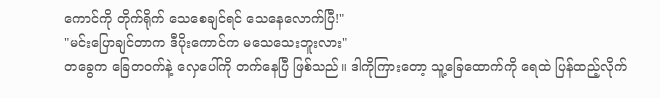ကောင်ကို တိုက်ရိုက် သေစေချင်ရင် သေနေလောက်ပြီ!"
"မင်းပြောချင်တာက ဒီပိုးကောင်က မသေသေးဘူးလား"
တခွေက ခြေတဝက်နဲ့ လှေပေါ်ကို တက်နေပြီ ဖြစ်သည်။ ဒါကိုကြားတော့ သူ့ခြေထောက်ကို ရေထဲ ပြန်ထည့်လိုက်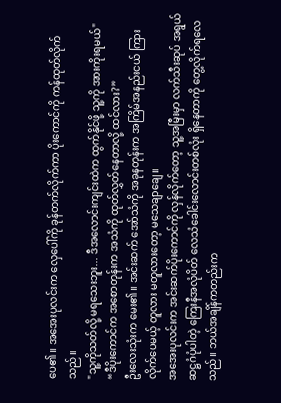ပေ၏။ အအေးပုလင်းက လှေပေါ်ကို ခုန်တက်လိုက်ကာ ပိုးကောင်ကို ကန်ထုတ်လိုက်သည်။
"သူ့ကိုသတ်လို့ မရသေးဘူး... ဒီအလောင်းကျင်းထဲက ထွက်နိုင်ဖို့ သူ့ကို အားကိုးရမယ်"
“ဒီပိုးကောင်က အစောတုန်းက အသံကို ထုတ်လွှတ်နေတာလို့ ထင်လား?”
ဦးလေးသုံးက မေး၏။ အင်းဆက် အော်သံကို အခုနတုန်းက အကြိမ်အနည်းငယ် ကြားလိုက်ပေမယ့် တူလား မတူလားတော့ မသေချာချေ။
အအေးပုလင်းက အင်းဆက်ပိုးကောင်ကို လှန်လိုက်တော့ သူ့အမြီးမှာ လက်သီးဆုပ် အရွယ် ဆဋ္ဌဂံပုံပါတဲ့ ကြေးနီအလုံပိတ် လေသံခေါင်းလောင်းတစ်လုံး ရှိနေတာကို တွေ့လိုက်ရလေသည်။ ဘယ်အချိန်ကတည်းက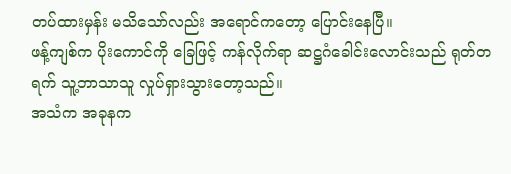တပ်ထားမှန်း မသိသော်လည်း အရောင်ကတော့ ပြောင်းနေပြီ။
ဖန့်ကျစ်က ပိုးကောင်ကို ခြေဖြင့် ကန်လိုက်ရာ ဆဋ္ဌဂံခေါင်းလောင်းသည် ရုတ်တရက် သူ့ဘာသာသူ လှုပ်ရှားသွားတော့သည်။
အသံက အခုနက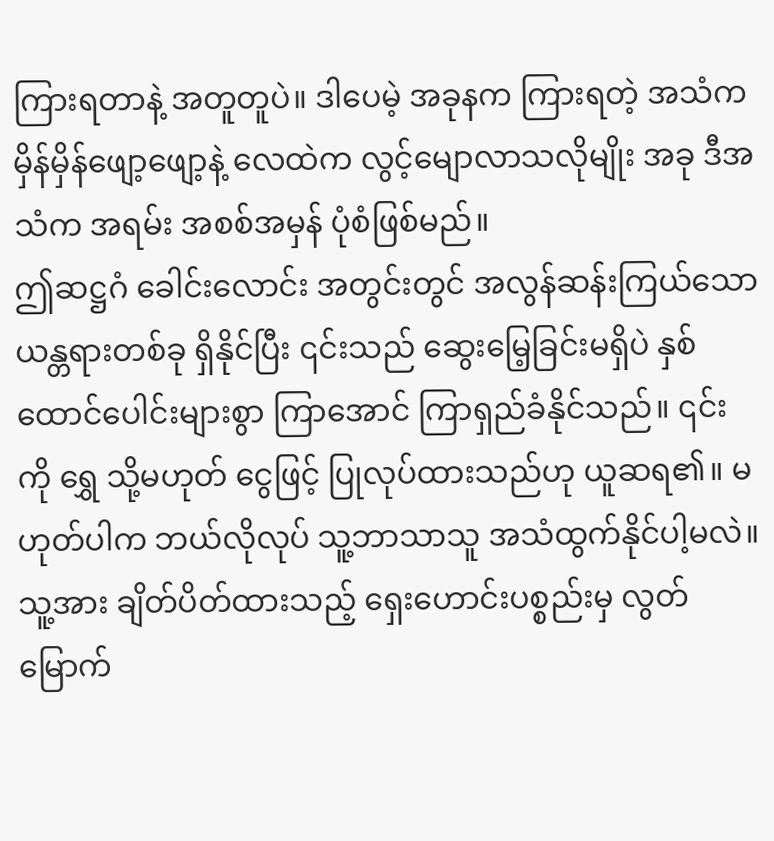ကြားရတာနဲ့ အတူတူပဲ။ ဒါပေမဲ့ အခုနက ကြားရတဲ့ အသံက မှိန်မှိန်ဖျော့ဖျော့နဲ့ လေထဲက လွင့်မျောလာသလိုမျိုး အခု ဒီအသံက အရမ်း အစစ်အမှန် ပုံစံဖြစ်မည်။
ဤဆဋ္ဌဂံ ခေါင်းလောင်း အတွင်းတွင် အလွန်ဆန်းကြယ်သော ယန္တရားတစ်ခု ရှိနိုင်ပြီး ၎င်းသည် ဆွေးမြေ့ခြင်းမရှိပဲ နှစ်ထောင်ပေါင်းများစွာ ကြာအောင် ကြာရှည်ခံနိုင်သည်။ ၎င်းကို ရွှေ သို့မဟုတ် ငွေဖြင့် ပြုလုပ်ထားသည်ဟု ယူဆရ၏။ မဟုတ်ပါက ဘယ်လိုလုပ် သူ့ဘာသာသူ အသံထွက်နိုင်ပါ့မလဲ။
သူ့အား ချိတ်ပိတ်ထားသည့် ရှေးဟောင်းပစ္စည်းမှ လွတ်မြောက်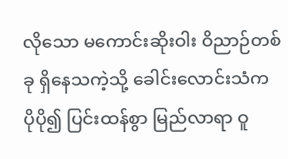လိုသော မကောင်းဆိုးဝါး ဝိညာဉ်တစ်ခု ရှိနေသကဲ့သို့ ခေါင်းလောင်းသံက ပိုပို၍ ပြင်းထန်စွာ မြည်လာရာ ဝူ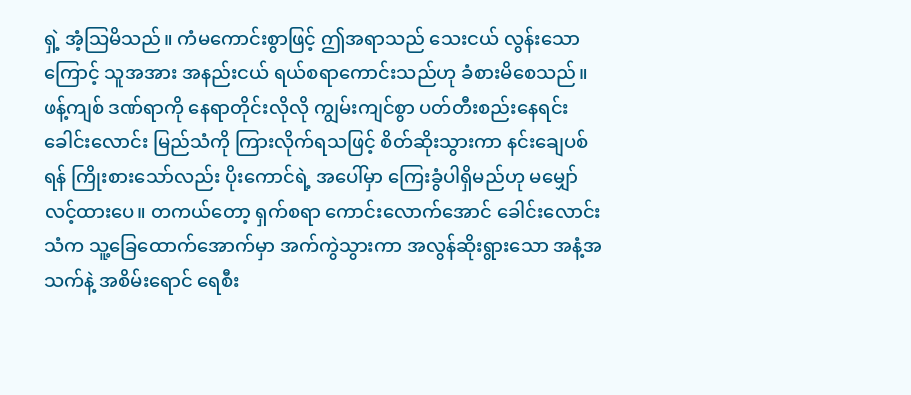ရှဲ့ အံ့သြမိသည်။ ကံမကောင်းစွာဖြင့် ဤအရာသည် သေးငယ် လွန်းသောကြောင့် သူအအား အနည်းငယ် ရယ်စရာကောင်းသည်ဟု ခံစားမိစေသည်။
ဖန့်ကျစ် ဒဏ်ရာကို နေရာတိုင်းလိုလို ကျွမ်းကျင်စွာ ပတ်တီးစည်းနေရင်း ခေါင်းလောင်း မြည်သံကို ကြားလိုက်ရသဖြင့် စိတ်ဆိုးသွားကာ နင်းချေပစ်ရန် ကြိုးစားသော်လည်း ပိုးကောင်ရဲ့ အပေါ်မှာ ကြေးခွံပါရှိမည်ဟု မမျှော်လင့်ထားပေ။ တကယ်တော့ ရှက်စရာ ကောင်းလောက်အောင် ခေါင်းလောင်းသံက သူ့ခြေထောက်အောက်မှာ အက်ကွဲသွားကာ အလွန်ဆိုးရွားသော အနံ့အသက်နဲ့ အစိမ်းရောင် ရေစီး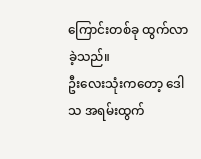ကြောင်းတစ်ခု ထွက်လာခဲ့သည်။
ဦးလေးသုံးကတော့ ဒေါသ အရမ်းထွက်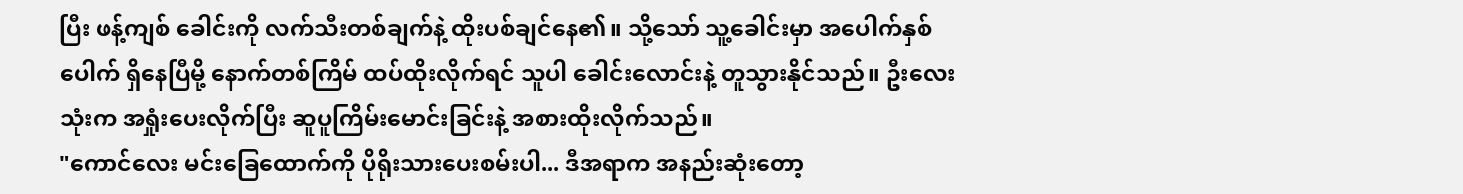ပြီး ဖန့်ကျစ် ခေါင်းကို လက်သီးတစ်ချက်နဲ့ ထိုးပစ်ချင်နေ၏။ သို့သော် သူ့ခေါင်းမှာ အပေါက်နှစ်ပေါက် ရှိနေပြီမို့ နောက်တစ်ကြိမ် ထပ်ထိုးလိုက်ရင် သူပါ ခေါင်းလောင်းနဲ့ တူသွားနိုင်သည်။ ဦးလေးသုံးက အရှုံးပေးလိုက်ပြီး ဆူပူကြိမ်းမောင်းခြင်းနဲ့ အစားထိုးလိုက်သည်။
"ကောင်လေး မင်းခြေထောက်ကို ပိုရိုးသားပေးစမ်းပါ... ဒီအရာက အနည်းဆုံးတော့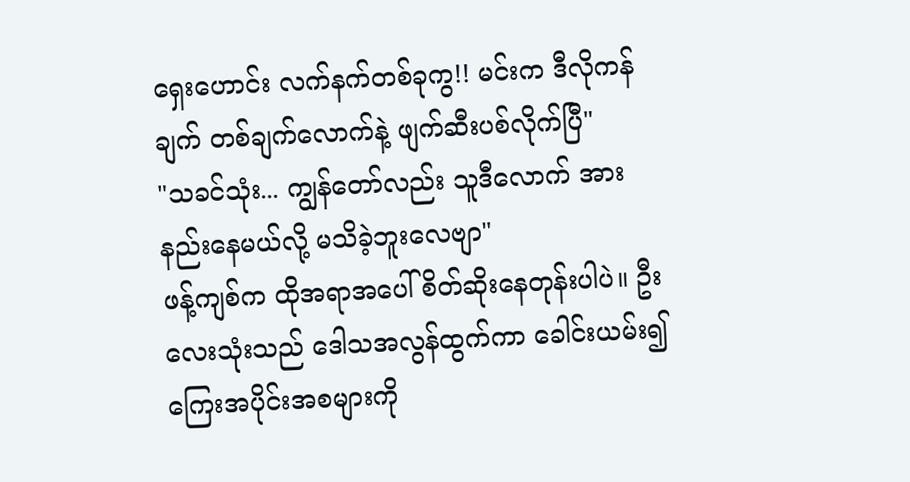ရှေးဟောင်း လက်နက်တစ်ခုကွ!! မင်းက ဒီလိုကန်ချက် တစ်ချက်လောက်နဲ့ ဖျက်ဆီးပစ်လိုက်ပြီ"
"သခင်သုံး... ကျွန်တော်လည်း သူဒီလောက် အားနည်းနေမယ်လို့ မသိခဲ့ဘူးလေဗျာ"
ဖန့်ကျစ်က ထိုအရာအပေါ် စိတ်ဆိုးနေတုန်းပါပဲ။ ဦးလေးသုံးသည် ဒေါသအလွန်ထွက်ကာ ခေါင်းယမ်း၍ ကြေးအပိုင်းအစများကို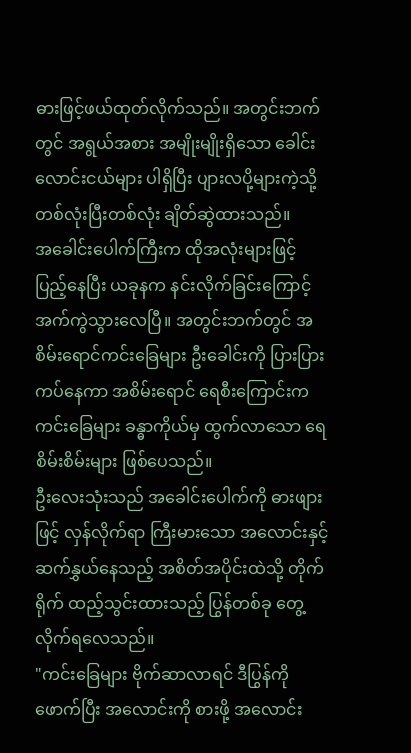ဓားဖြင့်ဖယ်ထုတ်လိုက်သည်။ အတွင်းဘက်တွင် အရွယ်အစား အမျိုးမျိုးရှိသော ခေါင်းလောင်းငယ်များ ပါရှိပြီး ပျားလပို့များကဲ့သို့ တစ်လုံးပြီးတစ်လုံး ချိတ်ဆွဲထားသည်။
အခေါင်းပေါက်ကြီးက ထိုအလုံးများဖြင့် ပြည့်နေပြီး ယခုနက နင်းလိုက်ခြင်းကြောင့် အက်ကွဲသွားလေပြီ။ အတွင်းဘက်တွင် အစိမ်းရောင်ကင်းခြေများ ဦးခေါင်းကို ပြားပြားကပ်နေကာ အစိမ်းရောင် ရေစီးကြောင်းက ကင်းခြေများ ခန္ဓာကိုယ်မှ ထွက်လာသော ရေစိမ်းစိမ်းများ ဖြစ်ပေသည်။
ဦးလေးသုံးသည် အခေါင်းပေါက်ကို ဓားဖျားဖြင့် လှန်လိုက်ရာ ကြီးမားသော အလောင်းနှင့် ဆက်နွှယ်နေသည့် အစိတ်အပိုင်းထဲသို့ တိုက်ရိုက် ထည့်သွင်းထားသည့် ပြွန်တစ်ခု တွေ့လိုက်ရလေသည်။
"ကင်းခြေများ ဗိုက်ဆာလာရင် ဒီပြွန်ကို ဖောက်ပြီး အလောင်းကို စားဖို့ အလောင်း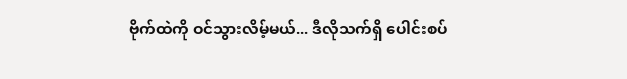ဗိုက်ထဲကို ဝင်သွားလိမ့်မယ်... ဒီလိုသက်ရှိ ပေါင်းစပ်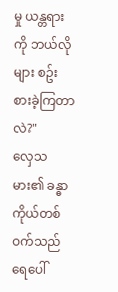မှု ယန္တရားကို ဘယ်လိုများ စဥ်းစားခဲ့ကြတာလဲ?"
လှေသမား၏ ခန္ဓာကိုယ်တစ်ဝက်သည် ရေပေါ်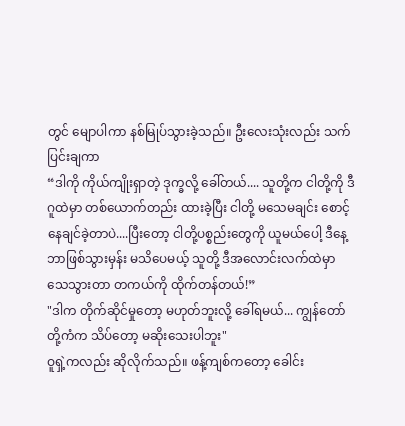တွင် မျောပါကာ နစ်မြုပ်သွားခဲ့သည်။ ဦးလေးသုံးလည်း သက်ပြင်းချကာ
“ဒါကို ကိုယ်ကျိုးရှာတဲ့ ဒုက္ခလို့ ခေါ်တယ်.... သူတို့က ငါတို့ကို ဒီဂူထဲမှာ တစ်ယောက်တည်း ထားခဲ့ပြီး ငါတို့ မသေမချင်း စောင့်နေချင်ခဲ့တာပဲ....ပြီးတော့ ငါတို့ပစ္စည်းတွေကို ယူမယ်ပေါ့ ဒီနေ့ ဘာဖြစ်သွားမှန်း မသိပေမယ့် သူတို့ ဒီအလောင်းလက်ထဲမှာ သေသွားတာ တကယ်ကို ထိုက်တန်တယ်!”
"ဒါက တိုက်ဆိုင်မှုတော့ မဟုတ်ဘူးလို့ ခေါ်ရမယ်... ကျွန်တော်တို့ကံက သိပ်တော့ မဆိုးသေးပါဘူး"
ဝူရှဲ့ကလည်း ဆိုလိုက်သည်။ ဖန့်ကျစ်ကတော့ ခေါင်း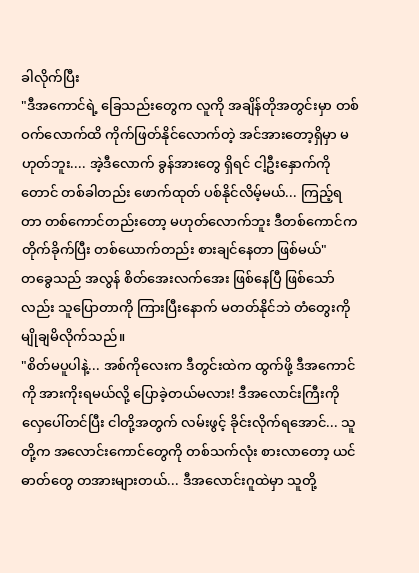ခါလိုက်ပြီး
"ဒီအကောင်ရဲ့ ခြေသည်းတွေက လူကို အချိန်တိုအတွင်းမှာ တစ်ဝက်လောက်ထိ ကိုက်ဖြတ်နိုင်လောက်တဲ့ အင်အားတော့ရှိမှာ မဟုတ်ဘူး.... အဲ့ဒီလောက် ခွန်အားတွေ ရှိရင် ငါ့ဦးနှောက်ကိုတောင် တစ်ခါတည်း ဖောက်ထုတ် ပစ်နိုင်လိမ့်မယ်... ကြည့်ရတာ တစ်ကောင်တည်းတော့ မဟုတ်လောက်ဘူး ဒီတစ်ကောင်က တိုက်ခိုက်ပြီး တစ်ယောက်တည်း စားချင်နေတာ ဖြစ်မယ်"
တခွေသည် အလွန် စိတ်အေးလက်အေး ဖြစ်နေပြီ ဖြစ်သော်လည်း သူပြောတာကို ကြားပြီးနောက် မတတ်နိုင်ဘဲ တံတွေးကို မျိုချမိလိုက်သည်။
"စိတ်မပူပါနဲ့... အစ်ကိုလေးက ဒီတွင်းထဲက ထွက်ဖို့ ဒီအကောင်ကို အားကိုးရမယ်လို့ ပြောခဲ့တယ်မလား! ဒီအလောင်းကြီးကို လှေပေါ်တင်ပြီး ငါတို့အတွက် လမ်းဖွင့် ခိုင်းလိုက်ရအောင်... သူတို့က အလောင်းကောင်တွေကို တစ်သက်လုံး စားလာတော့ ယင်ဓာတ်တွေ တအားများတယ်... ဒီအလောင်းဂူထဲမှာ သူတို့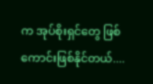က အုပ်စိုးရှင်တွေ ဖြစ်ကောင်းဖြစ်နိုင်တယ်....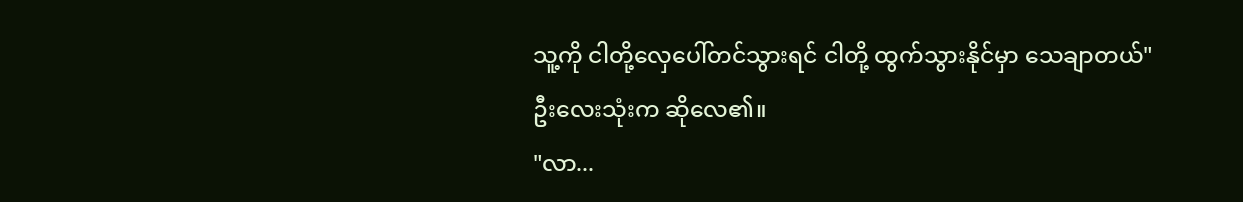သူ့ကို ငါတို့လှေပေါ်တင်သွားရင် ငါတို့ ထွက်သွားနိုင်မှာ သေချာတယ်"
ဦးလေးသုံးက ဆိုလေ၏။
"လာ...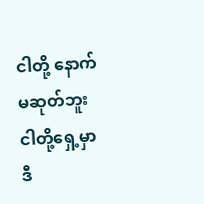ငါတို့ နောက်မဆုတ်ဘူး ငါတို့ရှေ့မှာ ဒီ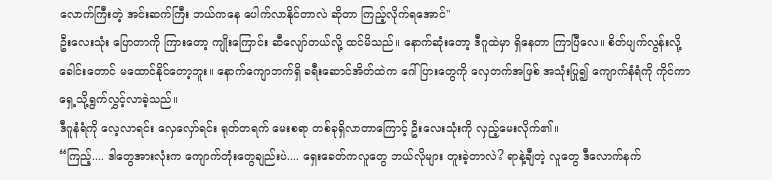လောက်ကြီးတဲ့ အင်းဆက်ကြီး ဘယ်ကနေ ပေါက်လာနိုင်တာလဲ ဆိုတာ ကြည့်လိုက်ရအောင်"
ဦးလေးသုံး ပြောတာကို ကြားတော့ ကျိုးကြောင်း ဆီလျော်တယ်လို့ ထင်မိသည်။ နောက်ဆုံးတော့ ဒီဂူထဲမှာ ရှိနေတာ ကြာပြီလေ။ စိတ်ပျက်လွန်းလို့ ခေါင်းတောင် မထောင်နိုင်တော့ဘူး။ နောက်ကျောဘက်ရှိ ခရီးဆောင်အိတ်ထဲက ဂေါ်ပြားတွေကို လှေတက်အဖြစ် အသုံးပြု၍ ကျောက်နံရံကို ကိုင်ကာ ရှေ့သို့ရွက်လွှင့်လာခဲ့သည်။
ဒီဂူနံရံကို လေ့လာရင်း လှေလှော်ရင်း ရုတ်တရက် မေးစရာ တစ်ခုရှိလာတာကြောင့် ဦးလေးသုံးကို လှည့်မေးလိုက်၏။
“ကြည့်.... ဒါတွေအားလုံးက ကျောက်တုံးတွေချည်းပဲ.... ရှေးခေတ်ကလူတွေ ဘယ်လိုများ တူးခဲ့တာလဲ? ရာနဲ့ချီတဲ့ လူတွေ ဒီလောက်နက်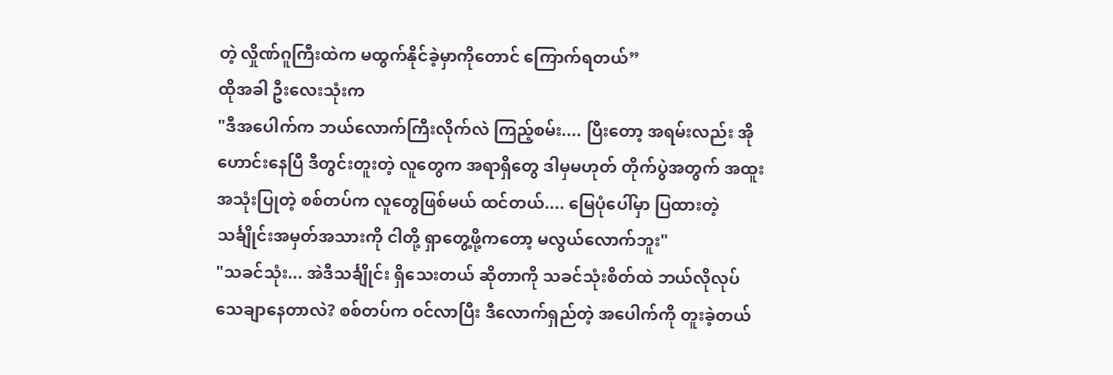တဲ့ လှိုဏ်ဂူကြီးထဲက မထွက်နိုင်ခဲ့မှာကိုတောင် ကြောက်ရတယ်”
ထိုအခါ ဦးလေးသုံးက
"ဒီအပေါက်က ဘယ်လောက်ကြီးလိုက်လဲ ကြည့်စမ်း.... ပြီးတော့ အရမ်းလည်း အိုဟောင်းနေပြီ ဒီတွင်းတူးတဲ့ လူတွေက အရာရှိတွေ ဒါမှမဟုတ် တိုက်ပွဲအတွက် အထူး အသုံးပြုတဲ့ စစ်တပ်က လူတွေဖြစ်မယ် ထင်တယ်.... မြေပုံပေါ်မှာ ပြထားတဲ့ သင်္ချိုင်းအမှတ်အသားကို ငါတို့ ရှာတွေ့ဖို့ကတော့ မလွယ်လောက်ဘူး"
"သခင်သုံး... အဲဒီသင်္ချိုင်း ရှိသေးတယ် ဆိုတာကို သခင်သုံးစိတ်ထဲ ဘယ်လိုလုပ် သေချာနေတာလဲ? စစ်တပ်က ဝင်လာပြီး ဒီလောက်ရှည်တဲ့ အပေါက်ကို တူးခဲ့တယ်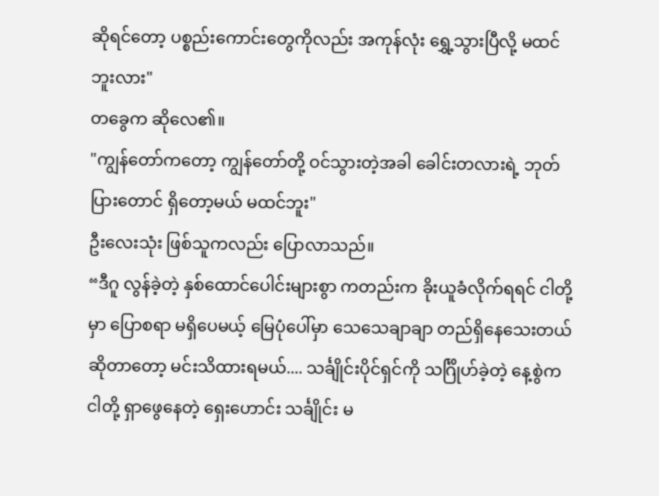ဆိုရင်တော့ ပစ္စည်းကောင်းတွေကိုလည်း အကုန်လုံး ရွှေ့သွားပြီလို့ မထင်ဘူးလား"
တခွေက ဆိုလေ၏။
"ကျွန်တော်ကတော့ ကျွန်တော်တို့ ဝင်သွားတဲ့အခါ ခေါင်းတလားရဲ့ ဘုတ်ပြားတောင် ရှိတော့မယ် မထင်ဘူး"
ဦးလေးသုံး ဖြစ်သူကလည်း ပြောလာသည်။
“ဒီဂူ လွန်ခဲ့တဲ့ နှစ်ထောင်ပေါင်းများစွာ ကတည်းက ခိုးယူခံလိုက်ရရင် ငါတို့မှာ ပြောစရာ မရှိပေမယ့် မြေပုံပေါ်မှာ သေသေချာချာ တည်ရှိနေသေးတယ် ဆိုတာတော့ မင်းသိထားရမယ်.... သင်္ချိုင်းပိုင်ရှင်ကို သင်္ဂြိုဟ်ခဲ့တဲ့ နေ့စွဲက ငါတို့ ရှာဖွေနေတဲ့ ရှေးဟောင်း သင်္ချိုင်း မ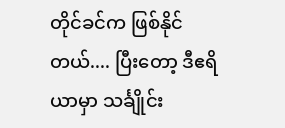တိုင်ခင်က ဖြစ်နိုင်တယ်.... ပြီးတော့ ဒီဧရိယာမှာ သင်္ချိုင်း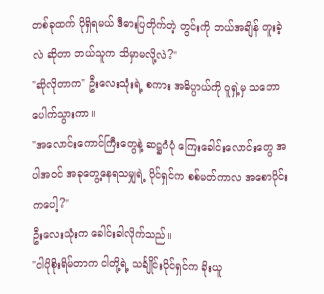တစ်ခုထက် ပိုရှိရမယ် ဒီဓားပြတိုက်တဲ့ တွင်းကို ဘယ်အချိန် တူးခဲ့လဲ ဆိုတာ ဘယ်သူက သိမှာမလို့လဲ?"
"ဆိုလိုတာက" ဦးလေးသုံးရဲ့ စကား အဓိပ္ပာယ်ကို ဝူရှဲ့မှ သဘောပေါက်သွားကာ။
"အလောင်းကောင်ကြီးတွေနဲ့ ဆဋ္ဌဂံပုံ ကြေးခေါင်းလောင်းတွေ အပါအဝင် အခုတွေ့နေရသမျှရဲ့ ပိုင်ရှင်က စစ်မတ်ကာလ အစောပိုင်းကပေါ့?"
ဦးလေးသုံးက ခေါင်းခါလိုက်သည်။
"ငါပိုစိုးရိမ်တာက ငါတို့ရဲ့ သင်္ချိုင်းပိုင်ရှင်က ခိုးယူ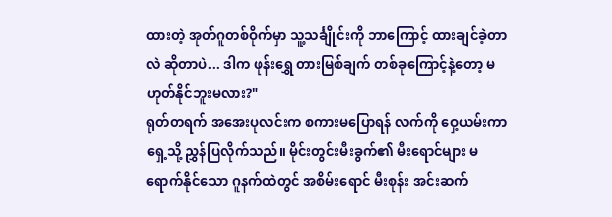ထားတဲ့ အုတ်ဂူတစ်ဝိုက်မှာ သူ့သင်္ချိုင်းကို ဘာကြောင့် ထားချင်ခဲ့တာလဲ ဆိုတာပဲ... ဒါက ဖုန်းရွှေ တားမြစ်ချက် တစ်ခုကြောင့်နဲ့တော့ မဟုတ်နိုင်ဘူးမလား?"
ရုတ်တရက် အအေးပုလင်းက စကားမပြောရန် လက်ကို ဝှေ့ယမ်းကာ ရှေ့သို့ ညွှန်ပြလိုက်သည်။ မိုင်းတွင်းမီးခွက်၏ မီးရောင်များ မရောက်နိုင်သော ဂူနက်ထဲတွင် အစိမ်းရောင် မီးစုန်း အင်းဆက်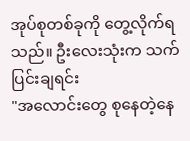အုပ်စုတစ်ခုကို တွေ့လိုက်ရသည်။ ဦးလေးသုံးက သက်ပြင်းချရင်း
"အလောင်းတွေ စုနေတဲ့နေ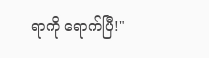ရာကို ရောက်ပြီ!"